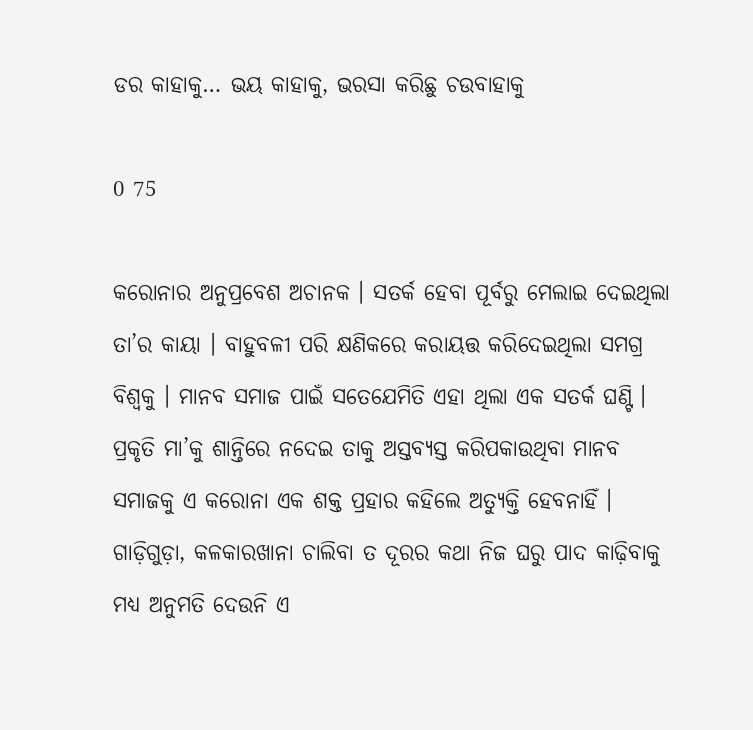ଡର କାହାକୁ… ଭୟ କାହାକୁ, ଭରସା କରିଛୁ ଚଉବାହାକୁ

0 75

କରୋନାର ଅନୁପ୍ରବେଶ ଅଚାନକ । ସତର୍କ ହେବା ପୂର୍ବରୁ ମେଲାଇ ଦେଇଥିଲା ତା’ର କାୟା । ବାହୁବଳୀ ପରି କ୍ଷଣିକରେ କରାୟତ୍ତ କରିଦେଇଥିଲା ସମଗ୍ର ବିଶ୍ୱକୁ । ମାନବ ସମାଜ ପାଇଁ ସତେଯେମିତି ଏହା ଥିଲା ଏକ ସତର୍କ ଘଣ୍ଟି । ପ୍ରକୃତି ମା’କୁ ଶାନ୍ତିରେ ନଦେଇ ତାକୁ ଅସ୍ତବ୍ୟସ୍ତ କରିପକାଉଥିବା ମାନବ ସମାଜକୁ ଏ କରୋନା ଏକ ଶକ୍ତ ପ୍ରହାର କହିଲେ ଅତ୍ୟୁକ୍ତି ହେବନାହିଁ । ଗାଡ଼ିଗୁଡ଼ା, କଳକାରଖାନା ଚାଲିବା ତ ଦୂରର କଥା ନିଜ ଘରୁ ପାଦ କାଢ଼ିବାକୁ ମଧ୍ୟ ଅନୁମତି ଦେଉନି ଏ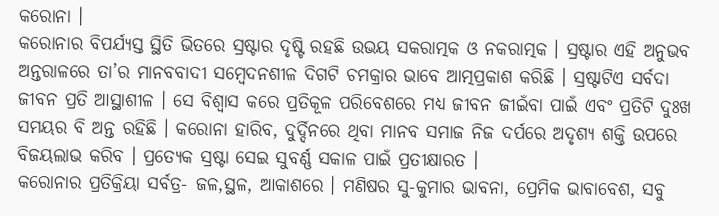କରୋନା ।
କରୋନାର ବିପର୍ଯ୍ୟସ୍ତ ସ୍ଥିତି ଭିତରେ ସ୍ରଷ୍ଟାର ଦୃଷ୍ଟି ରହଛି ଉଭୟ ସକରାତ୍ମକ ଓ ନକରାତ୍ମକ । ସ୍ରଷ୍ଟାର ଏହି ଅନୁଭବ ଅନ୍ତରାଳରେ ତା’ର ମାନବବାଦୀ ସମ୍ବେଦନଶୀଳ ଦିଗଟି ଚମକ୍ରାର ଭାବେ ଆତ୍ମପ୍ରକାଶ କରିଛି । ସ୍ରଷ୍ଟାଟିଏ ସର୍ବଦା ଜୀବନ ପ୍ରତି ଆସ୍ଥାଶୀଳ । ସେ ବିଶ୍ୱାସ କରେ ପ୍ରତିକୂଳ ପରିବେଶରେ ମଧ୍ୟ ଜୀବନ ଜୀଇଁବା ପାଇଁ ଏବଂ ପ୍ରତିଟି ଦୁଃଖ ସମୟର ବି ଅନ୍ତ ରହିଛି । କରୋନା ହାରିବ, ଦୁର୍ଦ୍ଦିନରେ ଥିବା ମାନବ ସମାଜ ନିଜ ଦର୍ପରେ ଅଦୃଶ୍ୟ ଶକ୍ତି ଉପରେ ବିଜୟଲାଭ କରିବ । ପ୍ରତ୍ୟେକ ସ୍ରଷ୍ଟା ସେଇ ସୁବର୍ଣ୍ଣ ସକାଳ ପାଇଁ ପ୍ରତୀକ୍ଷାରତ ।
କରୋନାର ପ୍ରତିକ୍ରିୟା ସର୍ବତ୍ର- ଜଳ,ସ୍ଥଳ, ଆକାଶରେ । ମଣିଷର ସୁ-କୁମାର ଭାବନା, ପ୍ରେମିକ ଭାବାବେଶ, ସବୁ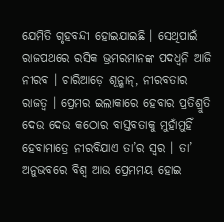ଯେମିତି ଗୃହବନ୍ଦୀ ହୋଇଯାଇଛି । ସେଥିପାଇଁ ରାଜପଥରେ ରସିକ ଭ୍ରମରମାନଙ୍କ ପଦଧ୍ୱନି ଆଜି ନୀରବ । ଚାରିଆଡ଼େ ଶୂନ୍ଶାନ୍, ନୀରବତାର ରାଜତ୍ୱ । ପ୍ରେମର ଇଲାକାରେ ହେବାର ପ୍ରତିଶ୍ରୁତି ଦେଉ ଦେଉ କଠୋର ବାସ୍ତବତାକୁ ମୁହାଁମୁହିଁ ହେବାମାତ୍ରେ ନୀରବିଯାଏ ତା’ର ସ୍ୱର । ତା’ ଅନୁଭବରେ ବିଶ୍ୱ ଆଉ ପ୍ରେମମୟ ହୋଇ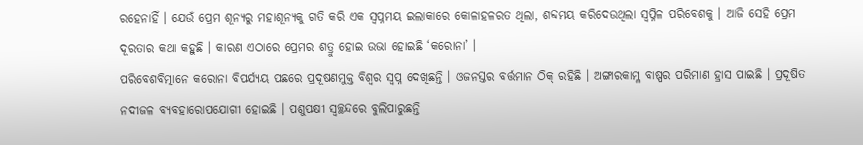ରହେନାହିଁ । ଯେଉଁ ପ୍ରେମ ଶୂନ୍ୟରୁ ମହାଶୂନ୍ୟକୁ ଗତି କରି ଏକ ସ୍ୱପ୍ନମୟ ଇଲାକାରେ କୋଳାହଳରତ ଥିଲା, ଶବ୍ଦମୟ କରିଦେଉଥିଲା ସ୍ୱପ୍ନିଳ ପରିବେଶକୁ । ଆଜି ସେହି ପ୍ରେମ ଦୂରତାର କଥା କହୁଛି । କାରଣ ଏଠାରେ ପ୍ରେମର ଶତ୍ରୁ ହୋଇ ଉଭା ହୋଇଛି ‘କରୋନା’ ।
ପରିବେଶବିତ୍ମାନେ କରୋନା ବିପର୍ଯ୍ୟୟ ପଛରେ ପ୍ରଦୂଷଣମୁକ୍ତ ବିଶ୍ୱର ସ୍ୱପ୍ନ ଦେଖିଛନ୍ତି । ଓଜନସ୍ତର ବର୍ତ୍ତମାନ ଠିକ୍ ରହିଛି । ଅଙ୍ଗାରକାମ୍ଳ ବାଷ୍ପର ପରିମାଣ ହ୍ରାସ ପାଇଛି । ପ୍ରଦୂଷିତ ନଦୀଜଳ ବ୍ୟବହାରୋପଯୋଗୀ ହୋଇଛି । ପଶୁପକ୍ଷୀ ସ୍ୱଚ୍ଛନ୍ଦରେ ବୁଲିପାରୁଛନ୍ତି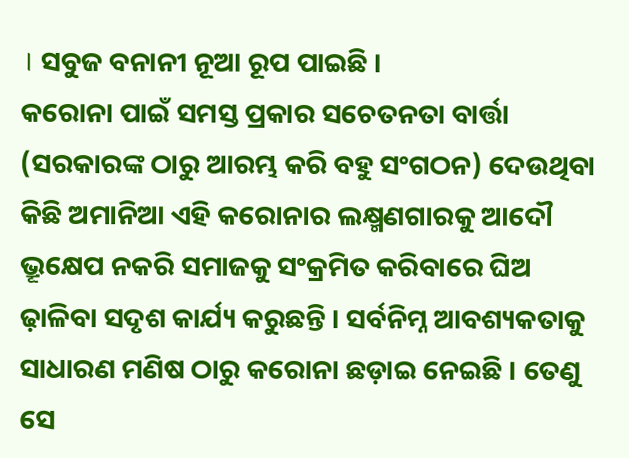। ସବୁଜ ବନାନୀ ନୂଆ ରୂପ ପାଇଛି ।
କରୋନା ପାଇଁ ସମସ୍ତ ପ୍ରକାର ସଚେତନତା ବାର୍ତ୍ତା (ସରକାରଙ୍କ ଠାରୁ ଆରମ୍ଭ କରି ବହୁ ସଂଗଠନ) ଦେଉଥିବା କିଛି ଅମାନିଆ ଏହି କରୋନାର ଲକ୍ଷ୍ମଣଗାରକୁ ଆଦୌ ଭ୍ରୂକ୍ଷେପ ନକରି ସମାଜକୁ ସଂକ୍ରମିତ କରିବାରେ ଘିଅ ଢ଼ାଳିବା ସଦୃଶ କାର୍ଯ୍ୟ କରୁଛନ୍ତି । ସର୍ବନିମ୍ନ ଆବଶ୍ୟକତାକୁ ସାଧାରଣ ମଣିଷ ଠାରୁ କରୋନା ଛଡ଼ାଇ ନେଇଛି । ତେଣୁ ସେ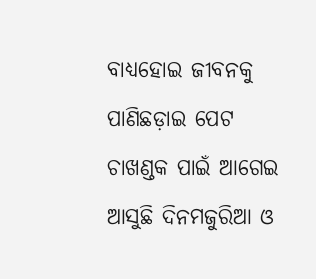ବାଧ୍ୟହୋଇ ଜୀବନକୁ ପାଣିଛଡ଼ାଇ ପେଟ ଚାଖଣ୍ଡକ ପାଇଁ ଆଗେଇ ଆସୁଛି ଦିନମଜୁରିଆ ଓ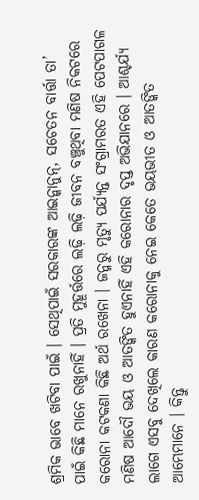ଶ୍ରମିକ ଭାବେ ଖଟିବା ପାଇଁ । ସେଥିପାଇଁ ସରକାରଙ୍କ ଆଇନ୍କାନୁନ୍, ସଚେତନ ବାର୍ତ୍ତା ତା’ ପାଇଁ କିଛି ମାନେ ରଖୁନାହିଁ । ପ୍ରତି ମୁହୂର୍ତ୍ତରେ ଲଢ଼ି ଲଢ଼ି ଜୀବନ ବଞ୍ଚୁଥିବା ମଣିଷ ନିକଟରେ କରୋନା କଟକଣା କିଛି ଅର୍ଥ ରଖେନା । ଜନ୍ମରୁ ମୃତ୍ୟୁ ପର୍ଯ୍ୟନ୍ତ ସଂଗ୍ରାମରତ ଏହି ପେଟପାଗଳ ମଣିଷ ଆଦୌ ଭୟ ଓ ଆତଙ୍କିତ ହୁଏନାହିଁ ଏହି କରୋନାର ଦୃପ୍ତ ଅଭିଯାନରେ । ଆଶ୍ଚର୍ଯ୍ୟ ଲାଗେ ଏସବୁ ଦେଖିଲେ କାରଣ କରୋନାକୁ ନେଇ କେତେ ଭୟଭୀତ ଓ ଆତଙ୍କିତ ଆମ୍ଭେମାନେ । କିନ୍ତୁ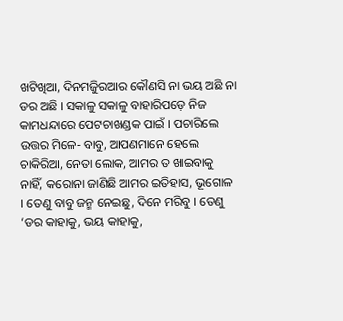ଖଟିଖିଆ, ଦିନମଜୁିରଆର କୌଣସି ନା ଭୟ ଅଛି ନା ଡର ଅଛି । ସକାଳୁ ସକାଳୁ ବାହାରିପଡ଼େ ନିଜ କାମଧନ୍ଦାରେ ପେଟଚାଖଣ୍ଡକ ପାଇଁ । ପଚାରିଲେ ଉତ୍ତର ମିଳେ- ବାବୁ, ଆପଣମାନେ ହେଲେ ଚାକିରିଆ, ନେତା ଲୋକ, ଆମର ତ ଖାଇବାକୁ ନାହିଁ, କରୋନା ଜାଣିଛି ଆମର ଇତିହାସ, ଭୂଗୋଳ । ତେଣୁ ବାବୁ ଜନ୍ମ ନେଇଛୁ, ଦିନେ ମରିବୁ । ତେଣୁ ‘ଡର କାହାକୁ, ଭୟ କାହାକୁ,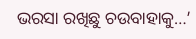ଭରସା ରଖିଛୁ ଚଉବାହାକୁ…’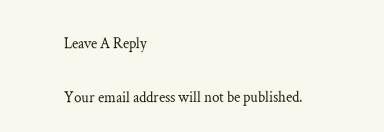Leave A Reply

Your email address will not be published.